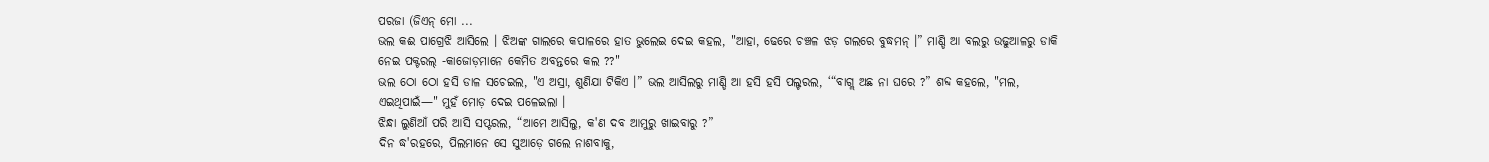ପରଜା (ଜିଏନ୍ ମୋ ...
ଭଲ କଈ ପାଗ୍ରେଝି ଆସିଲେ । ଝିଅଙ୍କ ଗାଲରେ କପାଳରେ ହାତ ଭୁଲେଇ ଦେଇ କହଲ, "ଆହା, ଢେରେ ଚଞ୍ଚଳ ଝଡ଼ ଗଲରେ ବୁଦ୍ଧମନ୍ ।” ମାଣ୍ଡି ଆ ବଲରୁ ଉଢୁଆଳରୁ ଡାକି ନେଇ ପକ୍ଟରଲ୍ -କାଜୋଡ଼ମାନେ କେମିତ ଅବନ୍ତରେ କଲ ??"
ଭଲ ଠୋ ଠୋ ହସି ଡାଳ ସଚେଇଲ, "ଏ ଅସ୍ରା, ଶୁଣିଯା ଟିକିଏ ।” ଭଲ ଆସିଲରୁ ମାଣ୍ଡି ଆ ହସି ହସି ପଲ୍ଟରଲ, ‘“ବାଗ୍ଲ ଅଛ ନା ଘରେ ?” ଶବ୍ଦ କହଲେ, "ମଲ, ଏଇଥିପାଇଁ—" ମୁହଁ ମୋଡ଼ ଦେଇ ପଳେଇଲା ।
ଝିନ୍ଧା ଲୁଣିଆଁ ପରି ଆସି ସପ୍ଟରଲ, “ଆମେ ଆସିଲୁ, କ'ଣ ଦବ ଆମୁରୁ ଖାଇବାରୁ ?”
ଦିନ ଦ୍ଧ'ରହରେ, ପିଲମାନେ ସେ ସୁଆଡ଼େ ଗଲେ ନାଶବାକୁ,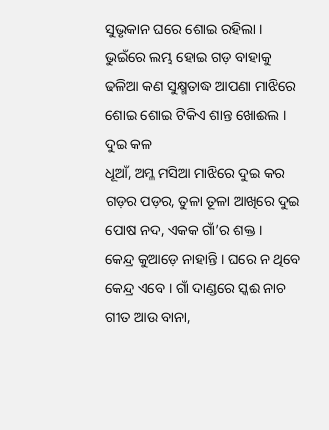ସୁଭୃକାନ ଘରେ ଶୋଇ ରହିଲା ।
ଭୁଇଁରେ ଲମ୍ଭ ହୋଇ ଗଡ଼ ବାହାକୁ ଢଳିଆ କଣ ସୁକ୍ଷ୍ମତାଦ୍ଧ ଆପଣା ମାଝିରେ ଶୋଇ ଶୋଇ ଟିକିଏ ଶାନ୍ତ ଖୋଈଲ । ଦୁଇ କଳ
ଧୂଆଁ, ଅମ୍ଳ ମସିଆ ମାଝିରେ ଦୁଇ କର ଗଡ଼ର ପଡ଼ର, ତୁଳା ତୂଳା ଆଖିରେ ଦୁଇ ପୋଷ ନଦ, ଏକକ ଗାଁ’ର ଶକ୍ତ ।
କେନ୍ଦ୍ର କୁଆଡ଼େ ନାହାନ୍ତି । ଘରେ ନ ଥିବେ କେନ୍ଦ୍ର ଏବେ । ଗାଁ ଦାଣ୍ଡରେ ସ୍କଈ ନାଚ ଗୀତ ଆଉ ବାନା,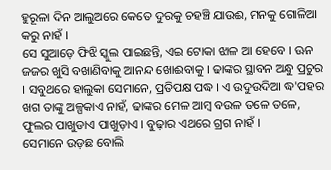ହୁରୂଳା ଦିନ ଆଲୁଅରେ କେତେ ଦୁରକୁ ଚହଞ୍ଚି ଯାଉଈ, ମନକୁ ଗୋଳିଆ କରୁ ନାହଁ ।
ସେ ସୁଆଡ଼େ ଫିଝି ସ୍କୁଲ ପାଇଛନ୍ତି, ଏଇ ଟୋକା ଝାଳ ଆ ହେବେ । ଊନ ଜଜର ଖୁସି ବଖାଣିବାକୁ ଆନନ୍ଦ ଖୋଈବାକୁ । ଢାଙ୍କର ସ୍ଥାବନ ଅନ୍ଧୁ ପ୍ରଚୁର । ସବୁଥରେ ହାଲୁକା ସେମାନେ, ପ୍ରତିପକ୍ଷ ପଦ୍ଧ । ଏ ଉଦୁଉଦିଆ ଦ୍ଧ'ପହର ଖଗ ତାଙ୍କୁ ଅଳ୍ପକାଏ ନାହଁ, ଢାଙ୍କର ମେଳ ଆମ୍ବ ବଉଳ ତଳେ ତଳେ, ଫୁଲର ପାଖୁଡାଏ ପାଖୁଡ଼ାଏ । ବୁଢ଼ାର ଏଥରେ ଗ୍ରଗ ନାହଁ ।
ସେମାନେ ଉଡ଼ଛ ବୋଲି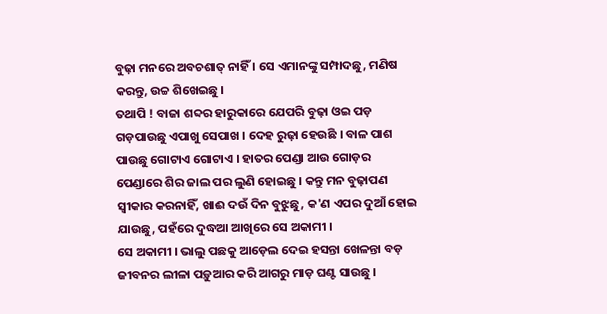ବୁଢ଼ା ମନରେ ଅବଚଶାତ୍ ନାହିଁ । ସେ ଏମାନଙ୍କୁ ସମ୍ପାଦଛୁ, ମଣିଷ କରନ୍ତୁ, ଉଚ୍ଚ ଶିଖେଇଛୁ ।
ତଥାପି ! ବାଜା ଶବ୍ଦର ହାରୁକାରେ ଯେପରି ବୁଢ଼ା ଓଇ ପଡ଼ ଗଡ଼ପାଉଛୁ ଏପାଖୁ ସେପାଖ । ଦେହ ରୁଢ଼ା ହେଉଛି । ବାଳ ପାଶ ପାଉଛୁ ଗୋଟାଏ ଗୋଟାଏ । ହାତର ପେଣ୍ଡା ଆଉ ଗୋଡ଼ର ପେଣ୍ଡାରେ ଶିର ଜାଲ ପର ଲୁଣି ହୋଇଛୁ । କନ୍ତୁ ମନ ବୁଢ଼ାପଣ ସ୍ୱୀକାର କରନାହିଁ, ଖାଈ ଦଉଁ ଦିନ ବୁଝୁଛୁ, କ'ଣ ଏପର ଦୁଆଁ ହୋଇ ଯାଉଛୁ, ପହଁରେ ଦୁଦ୍ଧଆ ଆଖିରେ ସେ ଅକାମୀ ।
ସେ ଅକାମୀ । ଭାଲୁ ପଛକୁ ଆଡ଼େଲ ଦେଇ ହସନ୍ତା ଖେଳନ୍ତା ବଡ଼ ଜୀବନର ଲୀଳା ପଡ଼ୁଆର କରି ଆଗରୁ ମାଡ଼ ଘଣ୍ଟ ସାଉଛୁ ।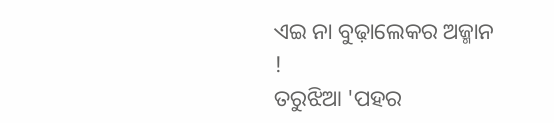ଏଇ ନା ବୁଢ଼ାଲେକର ଅଜ୍ମାନ !
ତରୁଝିଆ 'ପହର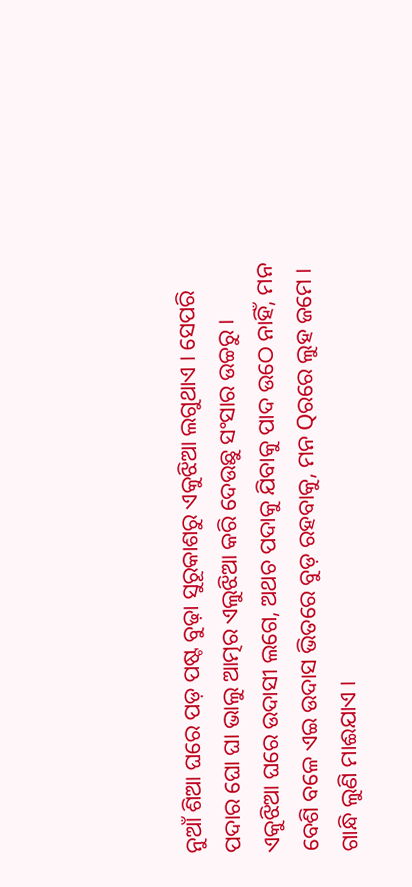ନୁଆଁ ଶିଆ ଘରେ ପଡ଼ ପଷ୍ଟ ବୁଢ଼ା ସୁରୂକାଶରୁ ଏକୁଝିଆ ଲଗୁଥାଏ । ସେପରି ପଦାର ଘୋ ଘା ଭାଲୁ ଆତ୍ମର ଏଲୁଝିଆ କରି ଦେଉଛୁ ସଂସାର ଉଚ୍ଚରୁ ।
ଏକୁଝିଆ ଘରେ ଉଦାସୀ ଲଗେ, ଅଥଚ ପଦାକୁ ଯିବାକୁ ପାଦ ଉଠେ ନାହିଁ, ମନ ବେଶି ବଳେ ଏଇ ଉଦାସ ଭିତରେ ବୁଡ଼ ରହବାକୁ, ମନ Qରରେ ଲୁହ ଜମେ । ଗାନ୍ଧି ଲୁଣି ମାଈଯାଏ ।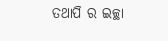ତଥାପି ର ଇଚ୍ଛା